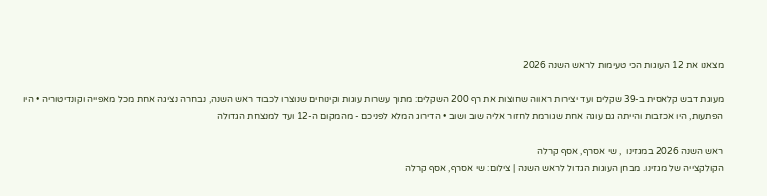מצאנו את 12 העוגות הכי טעימות לראש השנה 2026

מעוגת דבש קלאסית ב-39 שקלים ועד יצירות ראווה שחוצות את רף 200 השקלים: מתוך עשרות עוגות וקינוחים שנוצרו לכבוד ראש השנה, נבחרה נציגה אחת מכל מאפייה וקונדיטוריה • היו הפתעות, היו אכזבות והייתה גם עוגה אחת שגורמת לחזור אליה שוב ושוב • הדירוג המלא לפניכם - מהמקום ה-12 ועד למנצחת הגדולה

ראש השנה 2026 במגזינו  , שי אסרף, אסף קרלה
הקולקצייה של מגזינו. מבחן העוגות הגדול לראש השנה | צילום: שי אסרף, אסף קרלה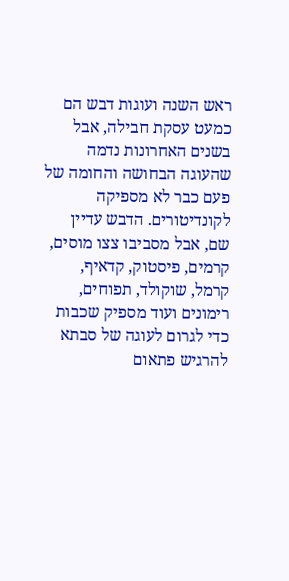ראש השנה ועוגות דבש הם כמעט עסקת חבילה, אבל בשנים האחרונות נדמה שהעוגה הבחושה והחומה של פעם כבר לא מספיקה לקונדיטורים. הדבש עדיין שם, אבל מסביבו צצו מוסים, קרמים, פיסטוק, קדאיף, קרמל, שוקולד, תפוחים, רימונים ועוד מספיק שכבות כדי לגרום לעוגה של סבתא להרגיש פתאום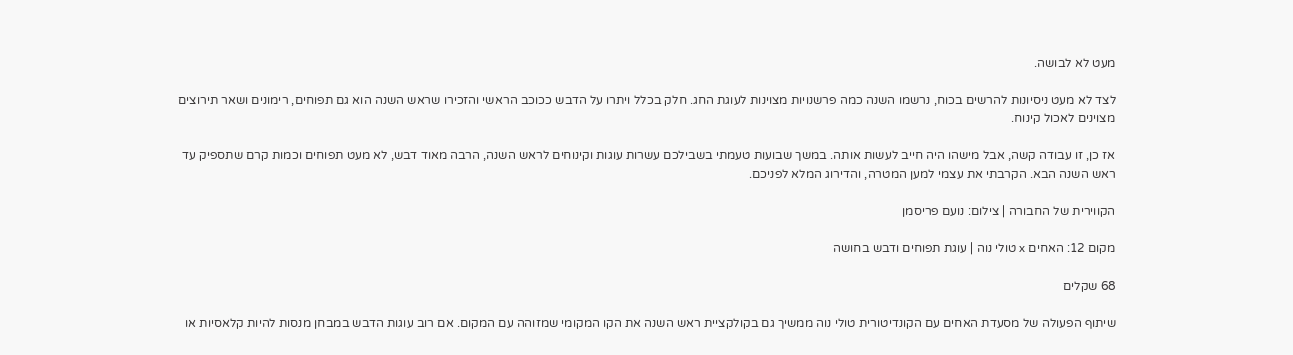מעט לא לבושה.

לצד לא מעט ניסיונות להרשים בכוח, נרשמו השנה כמה פרשנויות מצוינות לעוגת החג. חלק בכלל ויתרו על הדבש ככוכב הראשי והזכירו שראש השנה הוא גם תפוחים, רימונים ושאר תירוצים מצוינים לאכול קינוח.

אז כן, זו עבודה קשה, אבל מישהו היה חייב לעשות אותה. במשך שבועות טעמתי בשבילכם עשרות עוגות וקינוחים לראש השנה, הרבה מאוד דבש, לא מעט תפוחים וכמות קרם שתספיק עד ראש השנה הבא. הקרבתי את עצמי למען המטרה, והדירוג המלא לפניכם.

הקווירית של החבורה | צילום: נועם פריסמן

מקום 12: האחים x טולי נוה | עוגת תפוחים ודבש בחושה

68 שקלים

שיתוף הפעולה של מסעדת האחים עם הקונדיטורית טולי נוה ממשיך גם בקולקציית ראש השנה את הקו המקומי שמזוהה עם המקום. אם רוב עוגות הדבש במבחן מנסות להיות קלאסיות או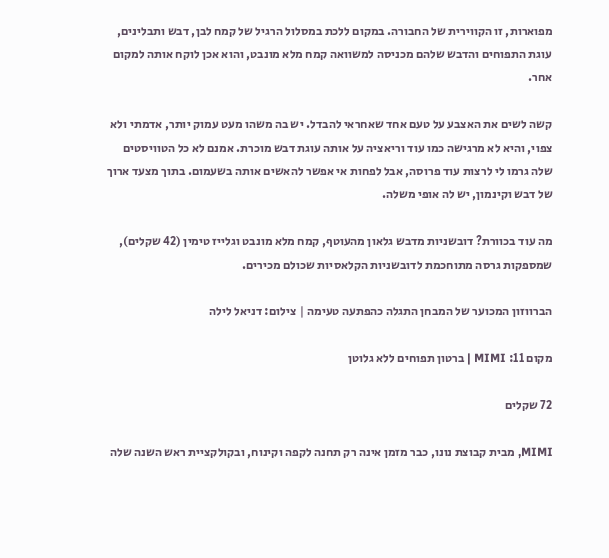מפוארות, זו הקווירית של החבורה. במקום ללכת במסלול הרגיל של קמח לבן, דבש ותבלינים, עוגת התפוחים והדבש שלהם מכניסה למשוואה קמח מלא מונבט, והוא אכן לוקח אותה למקום אחר.

קשה לשים את האצבע על טעם אחד שאחראי להבדל. יש בה משהו מעט עמוק יותר, אדמתי ולא צפוי, והיא לא מרגישה כמו עוד וריאציה על אותה עוגת דבש מוכרת. אמנם לא כל הטוויסטים שלה גרמו לי לרצות עוד פרוסה, אבל לפחות אי אפשר להאשים אותה בשעמום. בתוך מצעד ארוך של דבש וקינמון, יש לה אופי משלה.

מה עוד בכוורת? דובשניות מדבש גלאון מהעוטף, קמח מלא מונבט וגלייז טימין (42 שקלים), שמספקות גרסה מתוחכמת לדובשניות הקלאסיות שכולם מכירים.

הברווזון המכוער של המבחן התגלה כהפתעה טעימה | צילום: דניאל לילה

מקום 11: MIMI | ברטון תפוחים ללא גלוטן

72 שקלים

MIMI, מבית קבוצת נונו, כבר מזמן אינה רק תחנה לקפה וקינוח, ובקולקציית ראש השנה שלה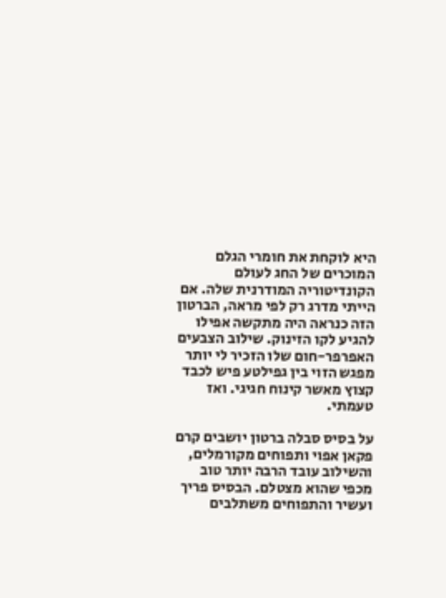היא לוקחת את חומרי הגלם המוכרים של החג לעולם הקונדיטוריה המודרנית שלה. אם הייתי מדרג רק לפי מראה, הברטון הזה כנראה היה מתקשה אפילו להגיע לקו הזינוק. שילוב הצבעים האפרפר-חום שלו הזכיר לי יותר מפגש הזוי בין גפילטע פיש לכבד קצוץ מאשר קינוח חגיגי. ואז טעמתי.

על בסיס סבלה ברטון יושבים קרם פקאן אפוי ותפוחים מקורמלים, והשילוב עובד הרבה יותר טוב מכפי שהוא מצטלם. הבסיס פריך ועשיר והתפוחים משתלבים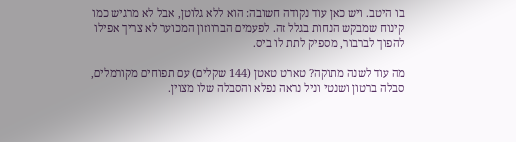בו היטב. ויש כאן עוד נקודה חשובה: הוא ללא גלוטן, אבל לא מרגיש כמו קינוח שמבקש הנחות בגלל זה. לפעמים הברווזון המכוער לא צריך אפילו להפוך לברבור, מספיק לתת לו ביס.

מה עוד לשנה מתוקה? טארט טאטן (144 שקלים) עם תפוחים מקורמלים, סבלה ברטון ושנטי וניל נראה נפלא והסבלה שלו מצוין.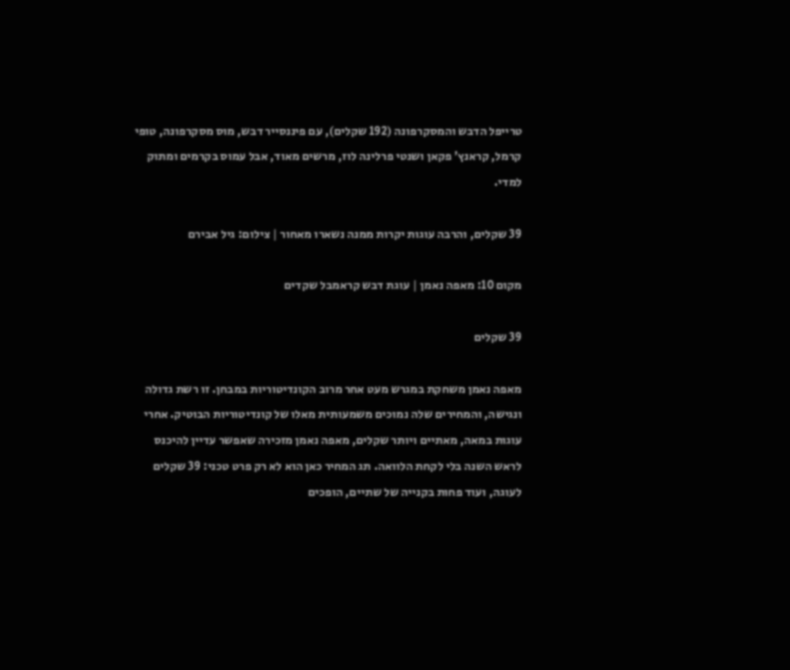טרייפל הדבש והמסקרפונה (192 שקלים), עם פיננסייר דבש, מוס מסקרפונה, טופי קרמל, קראנץ' פקאן ושנטי פרלינה לוז, מרשים מאוד, אבל עמוס בקרמים ומתוק למדי.

39 שקלים, והרבה עוגות יקרות ממנה נשארו מאחור | צילום: גיל אבירם

מקום 10: מאפה נאמן | עוגת דבש קראמבל שקדים

39 שקלים

מאפה נאמן משחקת במגרש מעט אחר מרוב הקונדיטוריות במבחן. זו רשת גדולה ונגישה, והמחירים שלה נמוכים משמעותית מאלו של קונדיטוריות הבוטיק. אחרי עוגות במאה, מאתיים ויותר שקלים, מאפה נאמן מזכירה שאפשר עדיין להיכנס לראש השנה בלי לקחת הלוואה. תג המחיר כאן הוא לא רק פרט טכני: 39 שקלים לעוגה, ועוד פחות בקנייה של שתיים, הופכים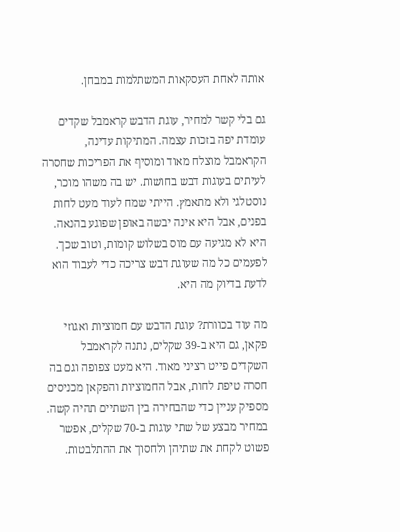אותה לאחת העסקאות המשתלמות במבחן.

גם בלי קשר למחיר, עוגת הדבש קראמבל שקדים עומדת יפה בזכות עצמה. המתיקות עדינה, הקראמבל מוצלח מאוד ומוסיף את הפריכות שחסרה לעיתים בעוגות דבש בחושות. יש בה משהו מוכר, נוסטלגי ולא מתאמץ. הייתי שמח לעוד מעט לחות בפנים, אבל היא אינה יבשה באופן שפוגע בהנאה. היא לא מגיעה עם מוס בשלוש קומות, וטוב שכך. לפעמים כל מה שעוגת דבש צריכה כדי לעבוד הוא לדעת בדיוק מה היא.

מה עוד בכוורת? עוגת הדבש עם חמוציות ואגוזי פקאן, גם היא ב-39 שקלים, נתנה לקראמבל השקדים פייט רציני מאוד. היא מעט צפופה וגם בה חסרה טיפת לחות, אבל החמוציות והפקאן מכניסים מספיק עניין כדי שהבחירה בין השתיים תהיה קשה. במחיר מבצע של שתי עוגות ב-70 שקלים, אפשר פשוט לקחת את שתיהן ולחסוך את ההתלבטות.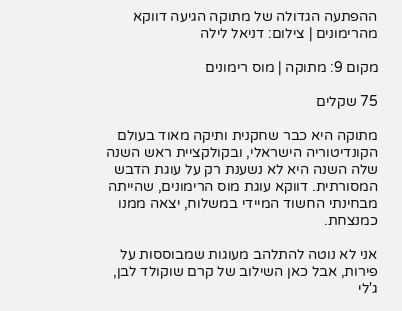ההפתעה הגדולה של מתוקה הגיעה דווקא מהרימונים | צילום: דניאל לילה

מקום 9: מתוקה | מוס רימונים

75 שקלים

מתוקה היא כבר שחקנית ותיקה מאוד בעולם הקונדיטוריה הישראלי, ובקולקציית ראש השנה שלה השנה היא לא נשענת רק על עוגת הדבש המסורתית. דווקא עוגת מוס הרימונים, שהייתה מבחינתי החשוד המיידי במשלוח, יצאה ממנו כמנצחת.

אני לא נוטה להתלהב מעוגות שמבוססות על פירות, אבל כאן השילוב של קרם שוקולד לבן, ג'לי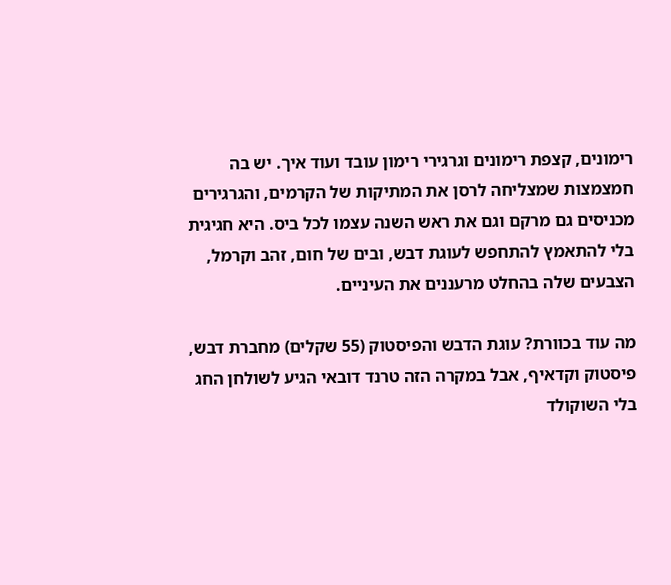רימונים, קצפת רימונים וגרגירי רימון עובד ועוד איך. יש בה חמצמצות שמצליחה לרסן את המתיקות של הקרמים, והגרגירים מכניסים גם מרקם וגם את ראש השנה עצמו לכל ביס. היא חגיגית בלי להתאמץ להתחפש לעוגת דבש, ובים של חום, זהב וקרמל, הצבעים שלה בהחלט מרעננים את העיניים.

מה עוד בכוורת? עוגת הדבש והפיסטוק (55 שקלים) מחברת דבש, פיסטוק וקדאיף, אבל במקרה הזה טרנד דובאי הגיע לשולחן החג בלי השוקולד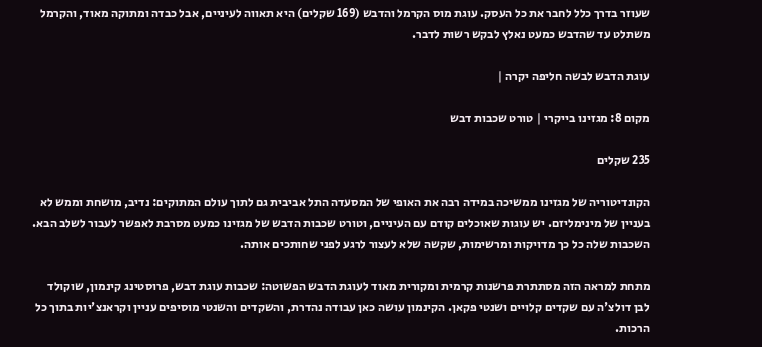שעוזר בדרך כלל לחבר את כל העסק. עוגת מוס הקרמל והדבש (169 שקלים) היא תאווה לעיניים, אבל כבדה ומתוקה מאוד, והקרמל משתלט עד שהדבש כמעט נאלץ לבקש רשות לדבר.

עוגת הדבש לבשה חליפה יקרה |

מקום 8: מגזינו בייקרי | טורט שכבות דבש

235 שקלים

הקונדיטוריה של מגזינו ממשיכה במידה רבה את האופי של המסעדה התל אביבית גם לתוך עולם המתוקים: נדיב, מושחת וממש לא בעניין של מינימליזם. יש עוגות שאוכלים קודם עם העיניים, וטורט שכבות הדבש של מגזינו כמעט מסרבת לאפשר לעבור לשלב הבא. השכבות שלה כל כך מדויקות ומרשימות, שקשה שלא לעצור לרגע לפני שחותכים אותה.

מתחת למראה הזה מסתתרת פרשנות קרמית ומקורית מאוד לעוגת הדבש הפשוטה: שכבות עוגת דבש, פרוסטינג קינמון, שוקולד לבן דולצ'ה עם שקדים קלויים ושנטי פקאן. הקינמון עושה כאן עבודה נהדרת, והשקדים והשנטי מוסיפים עניין וקראנצ'יות בתוך כל הרכות.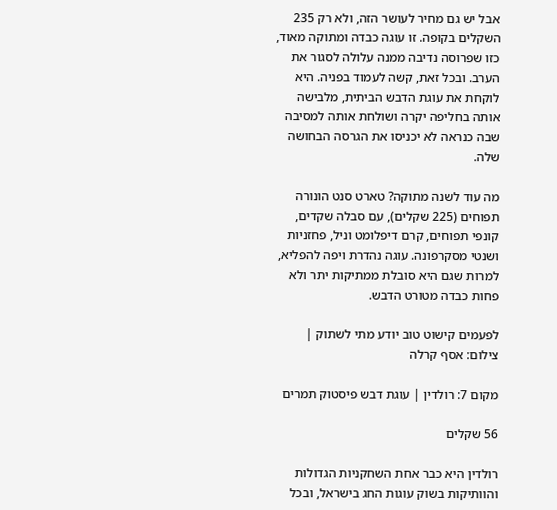אבל יש גם מחיר לעושר הזה, ולא רק 235 השקלים בקופה. זו עוגה כבדה ומתוקה מאוד, כזו שפרוסה נדיבה ממנה עלולה לסגור את הערב. ובכל זאת, קשה לעמוד בפניה. היא לוקחת את עוגת הדבש הביתית, מלבישה אותה בחליפה יקרה ושולחת אותה למסיבה שבה כנראה לא יכניסו את הגרסה הבחושה שלה.

מה עוד לשנה מתוקה? טארט סנט הונורה תפוחים (225 שקלים), עם סבלה שקדים, קונפי תפוחים, קרם דיפלומט וניל, פחזניות ושנטי מסקרפונה. עוגה נהדרת ויפה להפליא, למרות שגם היא סובלת ממתיקות יתר ולא פחות כבדה מטורט הדבש.

לפעמים קישוט טוב יודע מתי לשתוק | צילום: אסף קרלה

מקום 7: רולדין | עוגת דבש פיסטוק תמרים

56 שקלים

רולדין היא כבר אחת השחקניות הגדולות והוותיקות בשוק עוגות החג בישראל, ובכל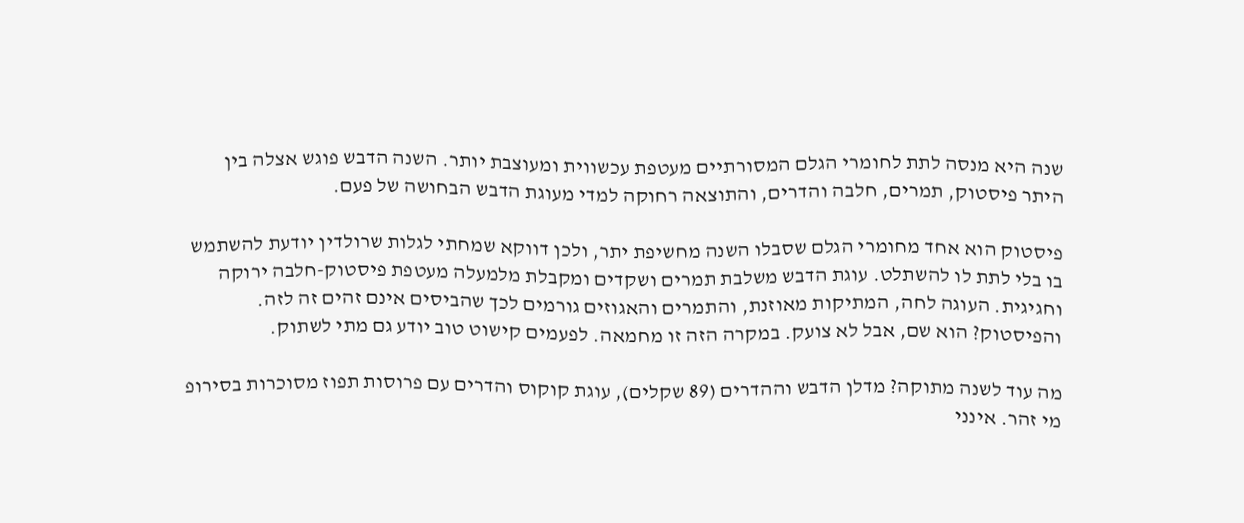שנה היא מנסה לתת לחומרי הגלם המסורתיים מעטפת עכשווית ומעוצבת יותר. השנה הדבש פוגש אצלה בין היתר פיסטוק, תמרים, חלבה והדרים, והתוצאה רחוקה למדי מעוגת הדבש הבחושה של פעם.

פיסטוק הוא אחד מחומרי הגלם שסבלו השנה מחשיפת יתר, ולכן דווקא שמחתי לגלות שרולדין יודעת להשתמש בו בלי לתת לו להשתלט. עוגת הדבש משלבת תמרים ושקדים ומקבלת מלמעלה מעטפת פיסטוק-חלבה ירוקה וחגיגית. העוגה לחה, המתיקות מאוזנת, והתמרים והאגוזים גורמים לכך שהביסים אינם זהים זה לזה. והפיסטוק? הוא שם, אבל לא צועק. במקרה הזה זו מחמאה. לפעמים קישוט טוב יודע גם מתי לשתוק.

מה עוד לשנה מתוקה? מדלן הדבש וההדרים (89 שקלים), עוגת קוקוס והדרים עם פרוסות תפוז מסוכרות בסירופ מי זהר. אינני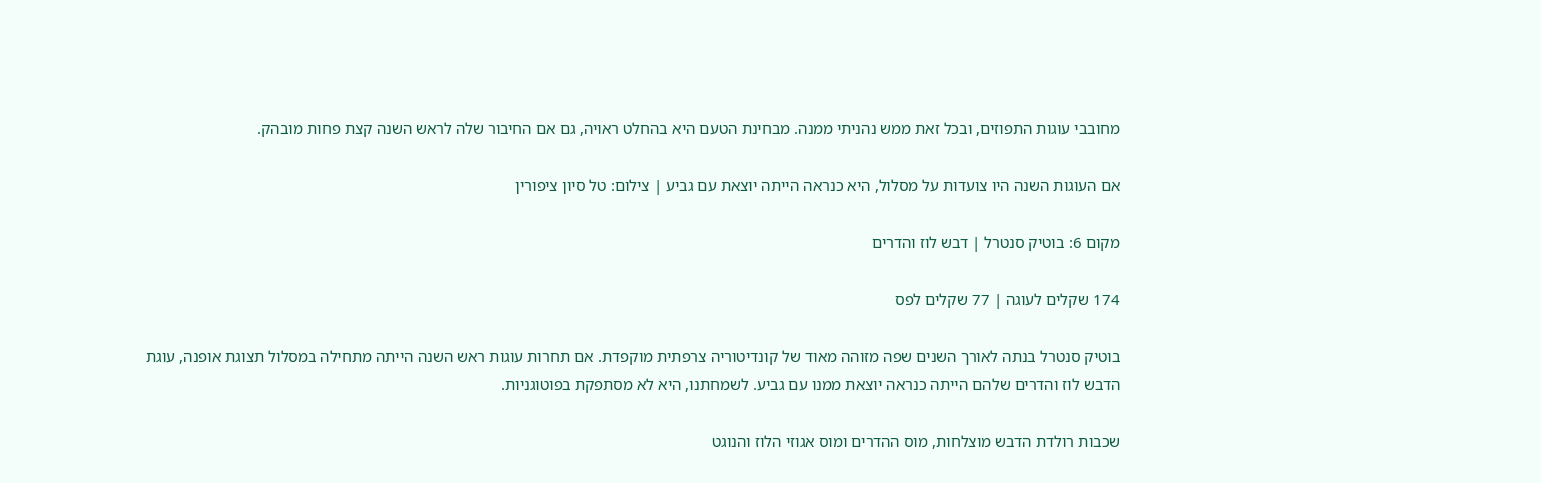מחובבי עוגות התפוזים, ובכל זאת ממש נהניתי ממנה. מבחינת הטעם היא בהחלט ראויה, גם אם החיבור שלה לראש השנה קצת פחות מובהק.

אם העוגות השנה היו צועדות על מסלול, היא כנראה הייתה יוצאת עם גביע | צילום: טל סיון ציפורין

מקום 6: בוטיק סנטרל | דבש לוז והדרים

174 שקלים לעוגה | 77 שקלים לפס

בוטיק סנטרל בנתה לאורך השנים שפה מזוהה מאוד של קונדיטוריה צרפתית מוקפדת. אם תחרות עוגות ראש השנה הייתה מתחילה במסלול תצוגת אופנה, עוגת הדבש לוז והדרים שלהם הייתה כנראה יוצאת ממנו עם גביע. לשמחתנו, היא לא מסתפקת בפוטוגניות.

שכבות רולדת הדבש מוצלחות, מוס ההדרים ומוס אגוזי הלוז והנוגט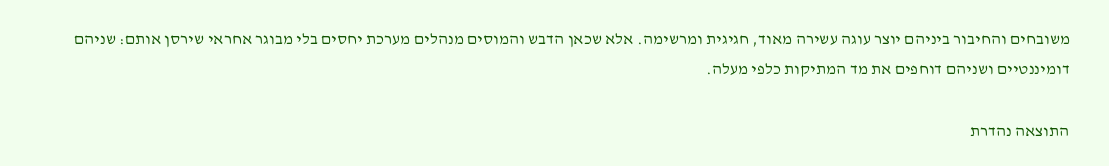משובחים והחיבור ביניהם יוצר עוגה עשירה מאוד, חגיגית ומרשימה. אלא שכאן הדבש והמוסים מנהלים מערכת יחסים בלי מבוגר אחראי שירסן אותם: שניהם דומיננטיים ושניהם דוחפים את מד המתיקות כלפי מעלה.

התוצאה נהדרת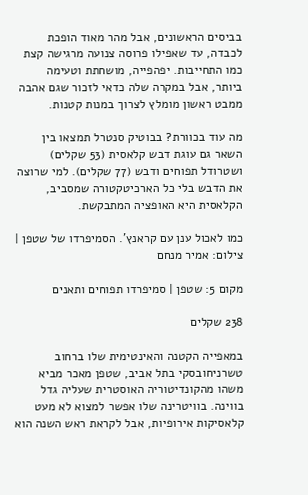בביסים הראשונים, אבל מהר מאוד הופכת לכבדה, עד שאפילו פרוסה צנועה מרגישה קצת כמו התחייבות. יפהפייה, מושחתת וטעימה ביותר, אבל במקרה שלה כדאי לזכור שגם אהבה ממבט ראשון מומלץ לצרוך במנות קטנות.

מה עוד בכוורת? בבוטיק סנטרל תמצאו בין השאר גם עוגת דבש קלאסית (53 שקלים) ושטרודל תפוחים ודבש (77 שקלים). למי שרוצה את הדבש בלי כל הארכיטקטורה שמסביב, הקלאסית היא האופציה המתבקשת.

כמו לאכול ענן עם קראנץ'. הסמיפרדו של שטפן | צילום: אמיר מנחם

מקום 5: שטפן | סמיפרדו תפוחים ותאנים

238 שקלים

במאפייה הקטנה והאינטימית שלו ברחוב טשרניחובסקי בתל אביב, שטפן מאכר מביא משהו מהקונדיטוריה האוסטרית שעליה גדל בווינה. בוויטרינה שלו אפשר למצוא לא מעט קלאסיקות אירופיות, אבל לקראת ראש השנה הוא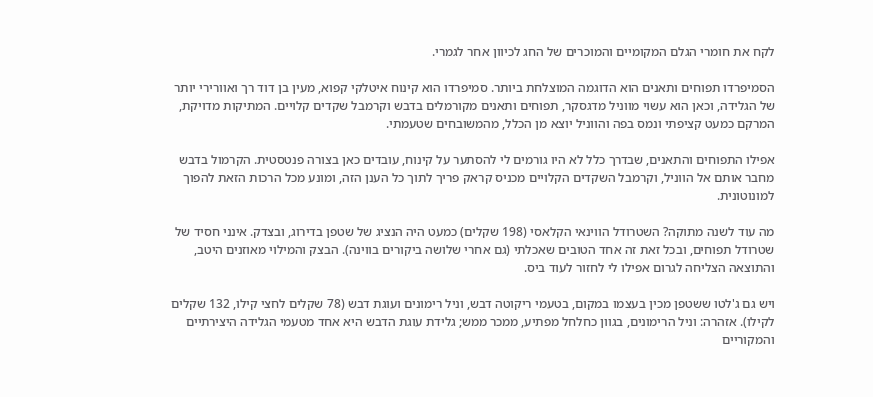לקח את חומרי הגלם המקומיים והמוכרים של החג לכיוון אחר לגמרי.

הסמיפרדו תפוחים ותאנים הוא הדוגמה המוצלחת ביותר. סמיפרדו הוא קינוח איטלקי קפוא, מעין בן דוד רך ואוורירי יותר של הגלידה, וכאן הוא עשוי מווניל מדגסקר, תפוחים ותאנים מקורמלים בדבש וקרמבל שקדים קלויים. המתיקות מדויקת, המרקם כמעט קציפתי ונמס בפה והווניל יוצא מן הכלל, מהמשובחים שטעמתי.

אפילו התפוחים והתאנים, שבדרך כלל לא היו גורמים לי להסתער על קינוח, עובדים כאן בצורה פנטסטית. הקרמול בדבש מחבר אותם אל הווניל, וקרמבל השקדים הקלויים מכניס קראק פריך לתוך כל הענן הזה, ומונע מכל הרכות הזאת להפוך למונוטונית.

מה עוד לשנה מתוקה? השטרודל הווינאי הקלאסי (198 שקלים) כמעט היה הנציג של שטפן בדירוג, ובצדק. אינני חסיד של שטרודל תפוחים, ובכל זאת זה אחד הטובים שאכלתי (גם אחרי שלושה ביקורים בווינה). הבצק והמילוי מאוזנים היטב, והתוצאה הצליחה לגרום אפילו לי לחזור לעוד ביס.

ויש גם ג'לטו ששטפן מכין בעצמו במקום, בטעמי ריקוטה דבש, וניל רימונים ועוגת דבש (78 שקלים לחצי קילו, 132 שקלים לקילו). אזהרה: וניל הרימונים, בגוון כחלחל מפתיע, ממכר ממש; גלידת עוגת הדבש היא אחד מטעמי הגלידה היצירתיים והמקוריים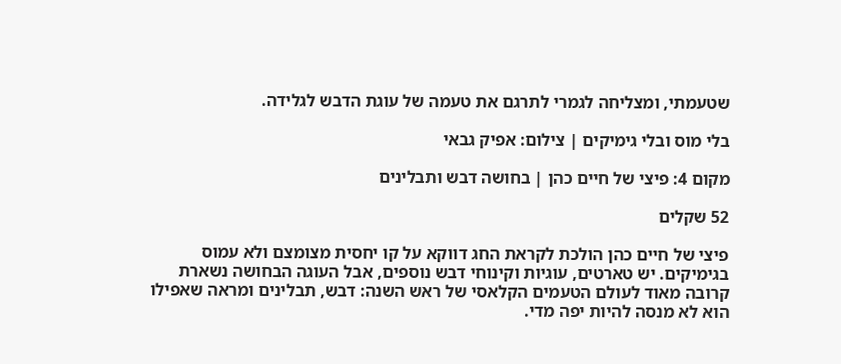שטעמתי, ומצליחה לגמרי לתרגם את טעמה של עוגת הדבש לגלידה.

בלי מוס ובלי גימיקים | צילום: אפיק גבאי

מקום 4: פיצי של חיים כהן | בחושה דבש ותבלינים

52 שקלים

פיצי של חיים כהן הולכת לקראת החג דווקא על קו יחסית מצומצם ולא עמוס בגימיקים. יש טארטים, עוגיות וקינוחי דבש נוספים, אבל העוגה הבחושה נשארת קרובה מאוד לעולם הטעמים הקלאסי של ראש השנה: דבש, תבלינים ומראה שאפילו הוא לא מנסה להיות יפה מדי.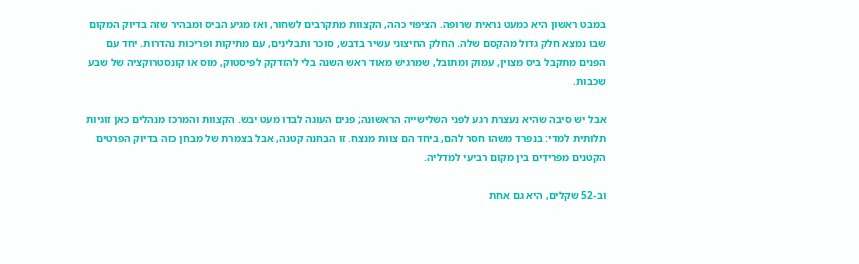במבט ראשון היא כמעט נראית שרופה. הציפוי כהה, הקצוות מתקרבים לשחור, ואז מגיע הביס ומבהיר שזה בדיוק המקום שבו נמצא חלק גדול מהקסם שלה. החלק החיצוני עשיר בדבש, סוכר ותבלינים, עם מתיקות ופריכות נהדרות. יחד עם הפנים מתקבל ביס מצוין, עמוק ומתובל, שמרגיש מאוד ראש השנה בלי להזדקק לפיסטוק, מוס או קונסטרוקציה של שבע שכבות.

אבל יש סיבה שהיא נעצרת רגע לפני השלישייה הראשונה; פנים העוגה לבדו מעט יבש. הקצוות והמרכז מנהלים כאן זוגיות תלותית למדי: בנפרד משהו חסר להם, ביחד הם צוות מנצח. זו הבחנה קטנה, אבל בצמרת של מבחן כזה בדיוק הפרטים הקטנים מפרידים בין מקום רביעי למדליה.

וב-52 שקלים, היא גם אחת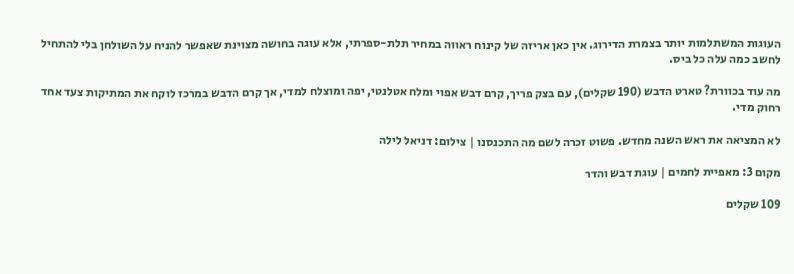העוגות המשתלמות יותר בצמרת הדירוג. אין כאן אריזה של קינוח ראווה במחיר תלת-ספרתי, אלא עוגה בחושה מצוינת שאפשר להניח על השולחן בלי להתחיל לחשב כמה עלה כל ביס.

מה עוד בכוורת? טארט הדבש (190 שקלים), עם בצק פריך, קרם דבש אפוי ומלח אטלנטי, יפה ומוצלח למדי, אך קרם הדבש במרכז לוקח את המתיקות צעד אחד רחוק מדי.

לא המציאה את ראש השנה מחדש. פשוט זכרה לשם מה התכנסנו | צילום: דניאל לילה

מקום 3: מאפיית לחמים | עוגת דבש והדר

109 שקלים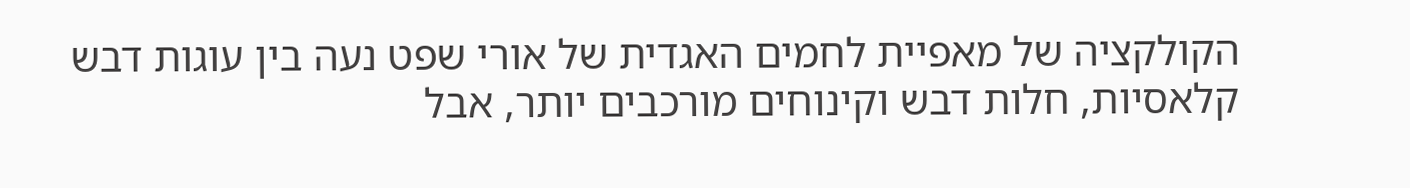הקולקציה של מאפיית לחמים האגדית של אורי שפט נעה בין עוגות דבש קלאסיות, חלות דבש וקינוחים מורכבים יותר, אבל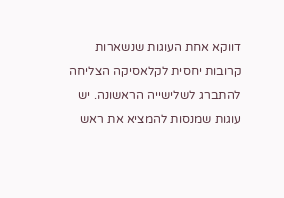דווקא אחת העוגות שנשארות קרובות יחסית לקלאסיקה הצליחה להתברג לשלישייה הראשונה. יש עוגות שמנסות להמציא את ראש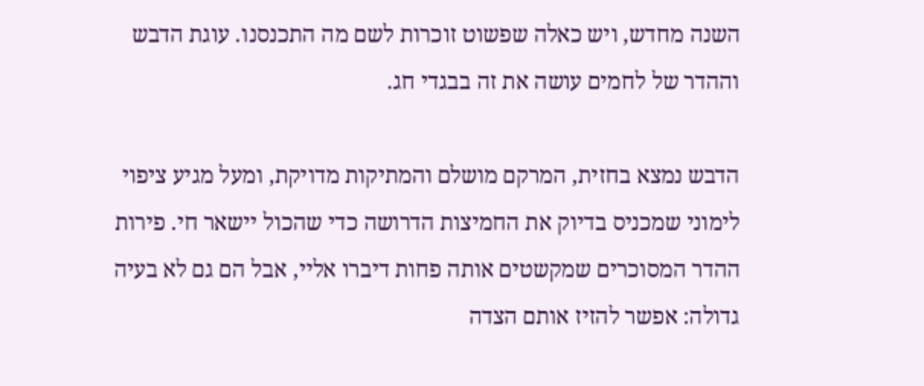השנה מחדש, ויש כאלה שפשוט זוכרות לשם מה התכנסנו. עוגת הדבש וההדר של לחמים עושה את זה בבגדי חג.

הדבש נמצא בחזית, המרקם מושלם והמתיקות מדויקת, ומעל מגיע ציפוי לימוני שמכניס בדיוק את החמיצות הדרושה כדי שהכול יישאר חי. פירות ההדר המסוכרים שמקשטים אותה פחות דיברו אליי, אבל הם גם לא בעיה גדולה: אפשר להזיז אותם הצדה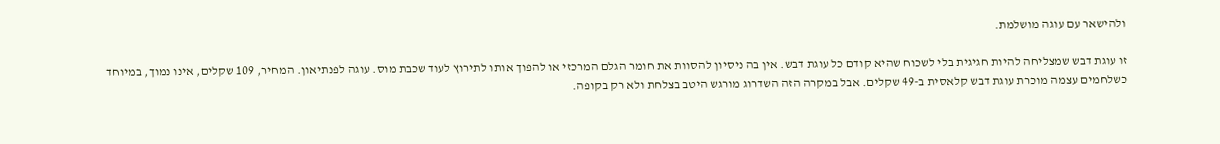ולהישאר עם עוגה מושלמת.

זו עוגת דבש שמצליחה להיות חגיגית בלי לשכוח שהיא קודם כל עוגת דבש. אין בה ניסיון להסוות את חומר הגלם המרכזי או להפוך אותו לתירוץ לעוד שכבת מוס. עוגה לפנתיאון. המחיר, 109 שקלים, אינו נמוך, במיוחד כשלחמים עצמה מוכרת עוגת דבש קלאסית ב-49 שקלים. אבל במקרה הזה השדרוג מורגש היטב בצלחת ולא רק בקופה.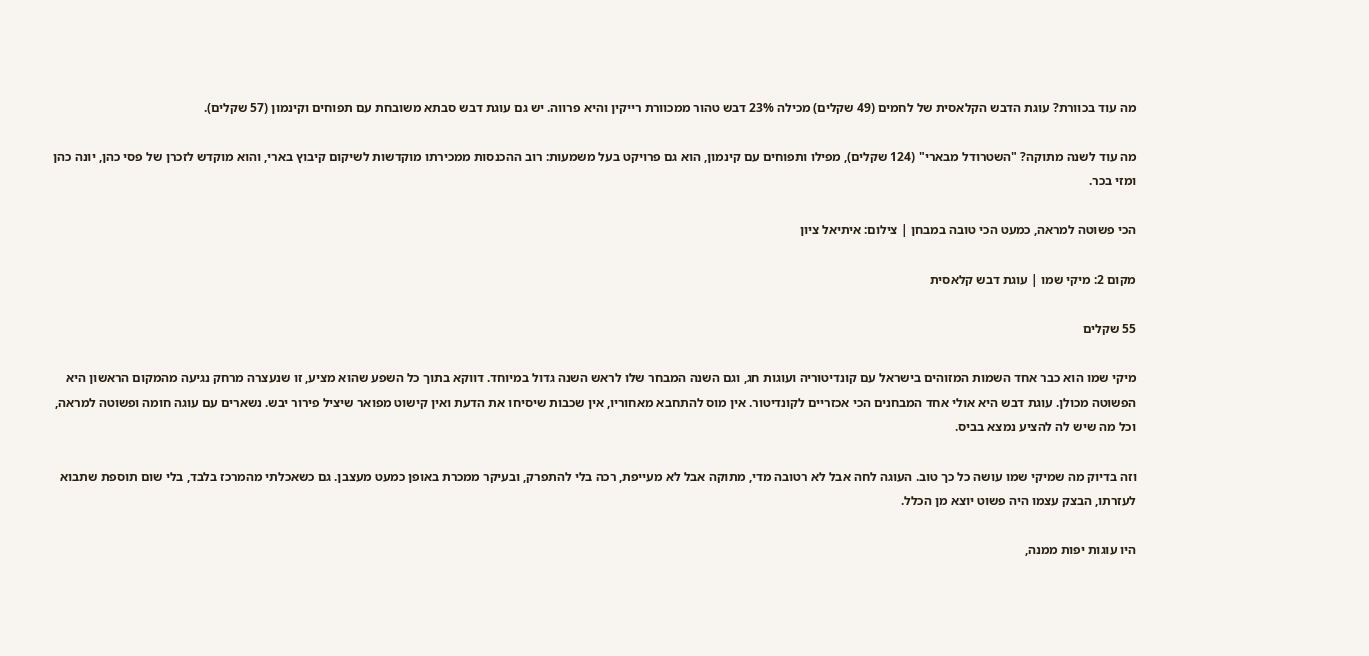מה עוד בכוורת? עוגת הדבש הקלאסית של לחמים (49 שקלים) מכילה 23% דבש טהור ממכוורת רייקין והיא פרווה. יש גם עוגת דבש סבתא משובחת עם תפוחים וקינמון (57 שקלים).

מה עוד לשנה מתוקה? "השטרודל מבארי" (124 שקלים), מפילו ותפוחים עם קינמון, הוא גם פרויקט בעל משמעות: רוב ההכנסות ממכירתו מוקדשות לשיקום קיבוץ בארי, והוא מוקדש לזכרן של פסי כהן, יונה כהן ומזי בכר.

הכי פשוטה למראה, כמעט הכי טובה במבחן | צילום: איתיאל ציון

מקום 2: מיקי שמו | עוגת דבש קלאסית

55 שקלים

מיקי שמו הוא כבר אחד השמות המזוהים בישראל עם קונדיטוריה ועוגות חג, וגם השנה המבחר שלו לראש השנה גדול במיוחד. דווקא בתוך כל השפע שהוא מציע, זו שנעצרה מרחק נגיעה מהמקום הראשון היא הפשוטה מכולן. עוגת דבש היא אולי אחד המבחנים הכי אכזריים לקונדיטור. אין מוס להתחבא מאחוריו, אין שכבות שיסיחו את הדעת ואין קישוט מפואר שיציל פירור יבש. נשארים עם עוגה חומה ופשוטה למראה, וכל מה שיש לה להציע נמצא בביס.

וזה בדיוק מה שמיקי שמו עושה כל כך טוב. העוגה לחה אבל לא רטובה מדי, מתוקה אבל לא מעייפת, רכה בלי להתפרק, ובעיקר ממכרת באופן כמעט מעצבן. גם כשאכלתי מהמרכז בלבד, בלי שום תוספת שתבוא לעזרתו, הבצק עצמו היה פשוט יוצא מן הכלל.

היו עוגות יפות ממנה,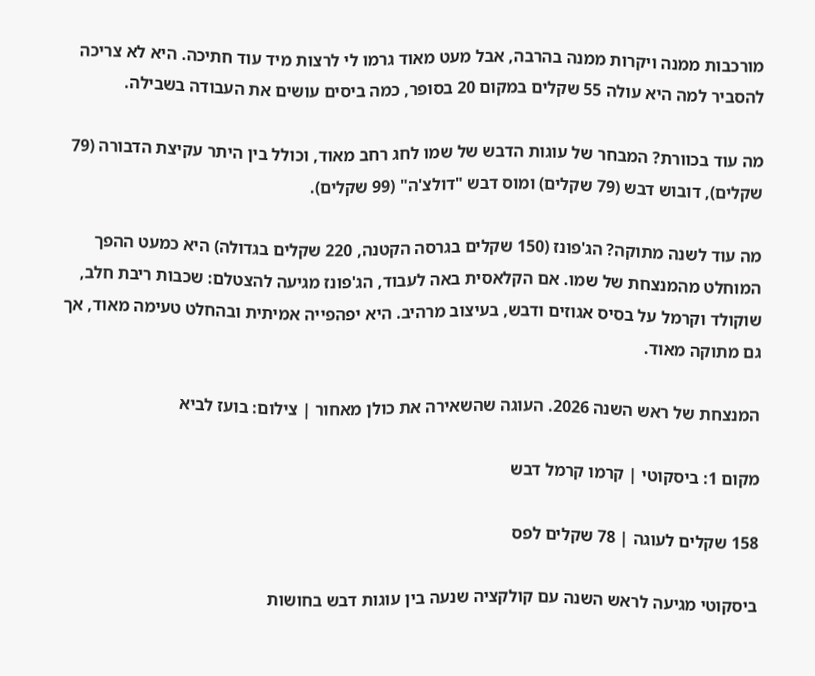מורכבות ממנה ויקרות ממנה בהרבה, אבל מעט מאוד גרמו לי לרצות מיד עוד חתיכה. היא לא צריכה להסביר למה היא עולה 55 שקלים במקום 20 בסופר, כמה ביסים עושים את העבודה בשבילה.

מה עוד בכוורת? המבחר של עוגות הדבש של שמו לחג רחב מאוד, וכולל בין היתר עקיצת הדבורה (79 שקלים), דובוש דבש (79 שקלים) ומוס דבש "דולצ'ה" (99 שקלים).

מה עוד לשנה מתוקה? הג'פונז (150 שקלים בגרסה הקטנה, 220 שקלים בגדולה) היא כמעט ההפך המוחלט מהמנצחת של שמו. אם הקלאסית באה לעבוד, הג'פונז מגיעה להצטלם: שכבות ריבת חלב, שוקולד וקרמל על בסיס אגוזים ודבש, בעיצוב מרהיב. היא יפהפייה אמיתית ובהחלט טעימה מאוד, אך גם מתוקה מאוד.

המנצחת של ראש השנה 2026. העוגה שהשאירה את כולן מאחור | צילום: בועז לביא

מקום 1: ביסקוטי | קרמו קרמל דבש

158 שקלים לעוגה | 78 שקלים לפס

ביסקוטי מגיעה לראש השנה עם קולקציה שנעה בין עוגות דבש בחושות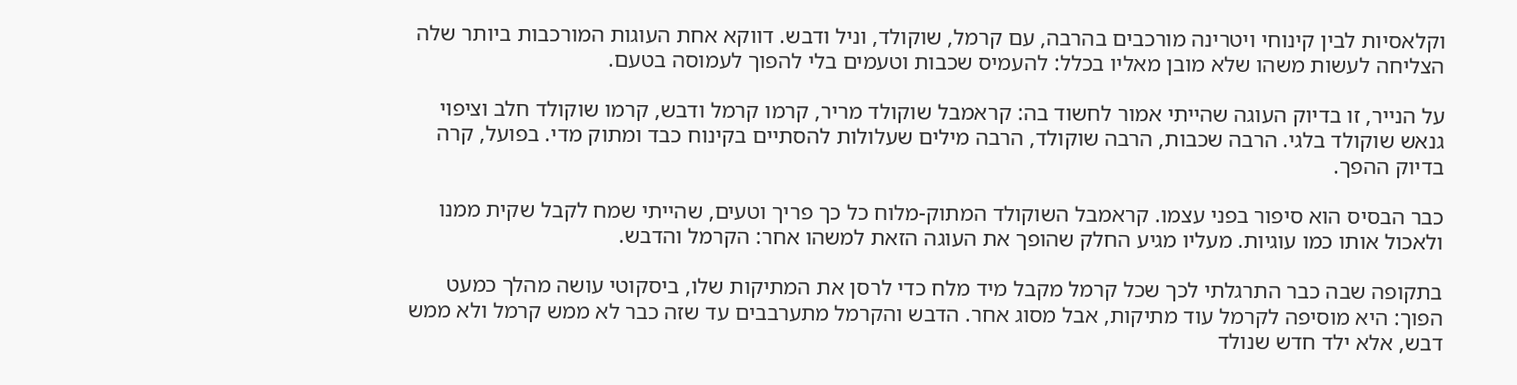וקלאסיות לבין קינוחי ויטרינה מורכבים בהרבה, עם קרמל, שוקולד, וניל ודבש. דווקא אחת העוגות המורכבות ביותר שלה הצליחה לעשות משהו שלא מובן מאליו בכלל: להעמיס שכבות וטעמים בלי להפוך לעמוסה בטעם.

על הנייר, זו בדיוק העוגה שהייתי אמור לחשוד בה: קראמבל שוקולד מריר, קרמו קרמל ודבש, קרמו שוקולד חלב וציפוי גנאש שוקולד בלגי. הרבה שכבות, הרבה שוקולד, הרבה מילים שעלולות להסתיים בקינוח כבד ומתוק מדי. בפועל, קרה בדיוק ההפך.

כבר הבסיס הוא סיפור בפני עצמו. קראמבל השוקולד המתוק-מלוח כל כך פריך וטעים, שהייתי שמח לקבל שקית ממנו ולאכול אותו כמו עוגיות. מעליו מגיע החלק שהופך את העוגה הזאת למשהו אחר: הקרמל והדבש.

בתקופה שבה כבר התרגלתי לכך שכל קרמל מקבל מיד מלח כדי לרסן את המתיקות שלו, ביסקוטי עושה מהלך כמעט הפוך: היא מוסיפה לקרמל עוד מתיקות, אבל מסוג אחר. הדבש והקרמל מתערבבים עד שזה כבר לא ממש קרמל ולא ממש דבש, אלא ילד חדש שנולד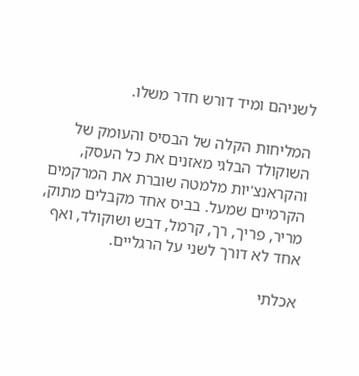לשניהם ומיד דורש חדר משלו.

המליחות הקלה של הבסיס והעומק של השוקולד הבלגי מאזנים את כל העסק, והקראנצ'יות מלמטה שוברת את המרקמים הקרמיים שמעל. בביס אחד מקבלים מתוק, מריר, פריך, רך, קרמל, דבש ושוקולד, ואף אחד לא דורך לשני על הרגליים.

אכלתי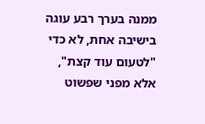ממנה בערך רבע עוגה בישיבה אחת, לא כדי "לטעום עוד קצת", אלא מפני שפשוט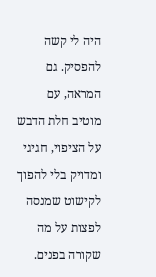היה לי קשה להפסיק. גם המראה, עם מוטיב חלת הדבש על הציפוי, חגיגי ומדויק בלי להפוך לקישוט שמנסה לפצות על מה שקורה בפנים.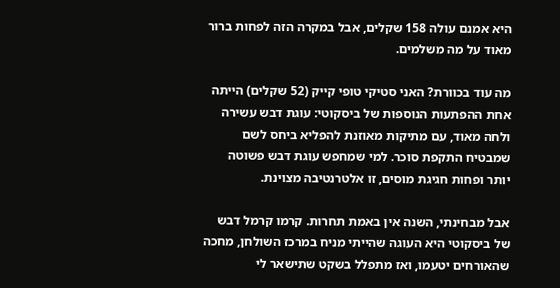היא אמנם עולה 158 שקלים, אבל במקרה הזה לפחות ברור מאוד על מה משלמים.

מה עוד בכוורת? האני סטיקי טופי קייק (52 שקלים) הייתה אחת ההפתעות הנוספות של ביסקוטי: עוגת דבש עשירה ולחה מאוד, עם מתיקות מאוזנת להפליא ביחס לשם שמבטיח התקפת סוכר. למי שמחפש עוגת דבש פשוטה יותר ופחות חגיגת מוסים, זו אלטרנטיבה מצוינת.

אבל מבחינתי, השנה אין באמת תחרות. קרמו קרמל דבש של ביסקוטי היא העוגה שהייתי מניח במרכז השולחן, מחכה שהאורחים יטעמו, ואז מתפלל בשקט שתישאר לי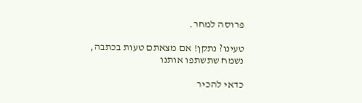פרוסה למחר.

טעינו? נתקן! אם מצאתם טעות בכתבה, נשמח שתשתפו אותנו

כדאי להכיר